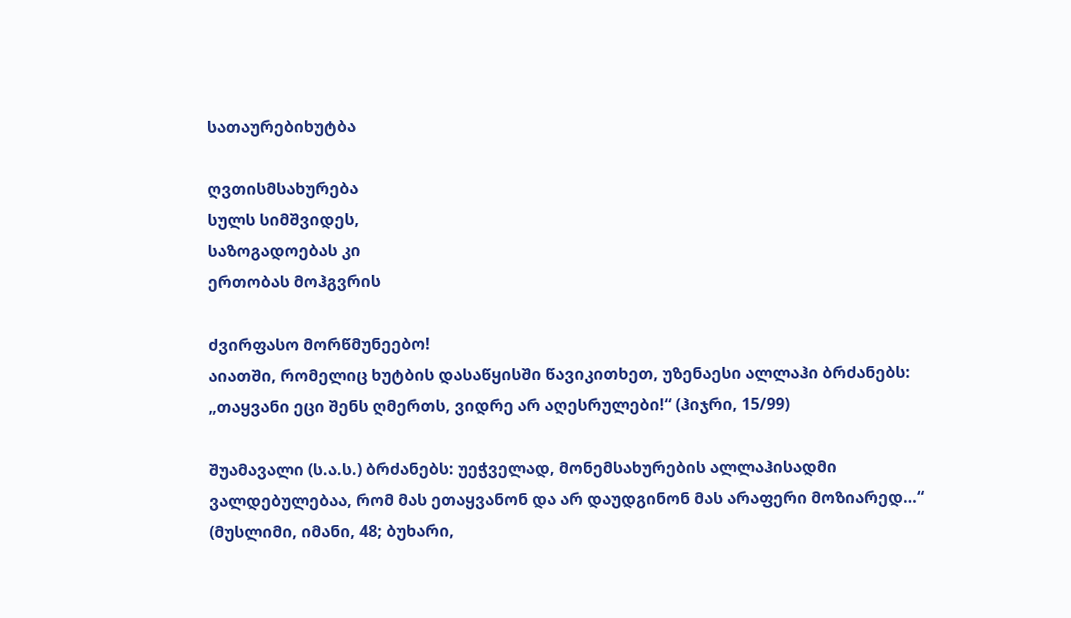სათაურებიხუტბა

ღვთისმსახურება
სულს სიმშვიდეს,
საზოგადოებას კი
ერთობას მოჰგვრის

ძვირფასო მორწმუნეებო!
აიათში, რომელიც ხუტბის დასაწყისში წავიკითხეთ, უზენაესი ალლაჰი ბრძანებს: „თაყვანი ეცი შენს ღმერთს, ვიდრე არ აღესრულები!“ (ჰიჯრი, 15/99)

შუამავალი (ს.ა.ს.) ბრძანებს: უეჭველად, მონემსახურების ალლაჰისადმი ვალდებულებაა, რომ მას ეთაყვანონ და არ დაუდგინონ მას არაფერი მოზიარედ…“  (მუსლიმი, იმანი, 48; ბუხარი,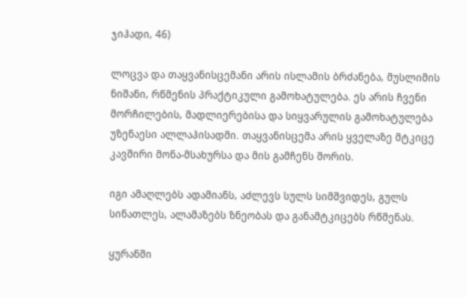ჯიჰადი, 46)

ლოცვა და თაყვანისცემანი არის ისლამის ბრძანება, მუსლიმის ნიშანი, რწმენის პრაქტიკული გამოხატულება. ეს არის ჩვენი მორჩილების, მადლიერებისა და სიყვარულის გამოხატულება უზენაესი ალლაჰისადმი. თაყვანისცემა არის ყველაზე მტკიცე კავშირი მონა-მსახურსა და მის გამჩენს შორის.

იგი ამაღლებს ადამიანს, აძლევს სულს სიმშვიდეს, გულს სინათლეს, ალამაზებს ზნეობას და განამტკიცებს რწმენას.

ყურანში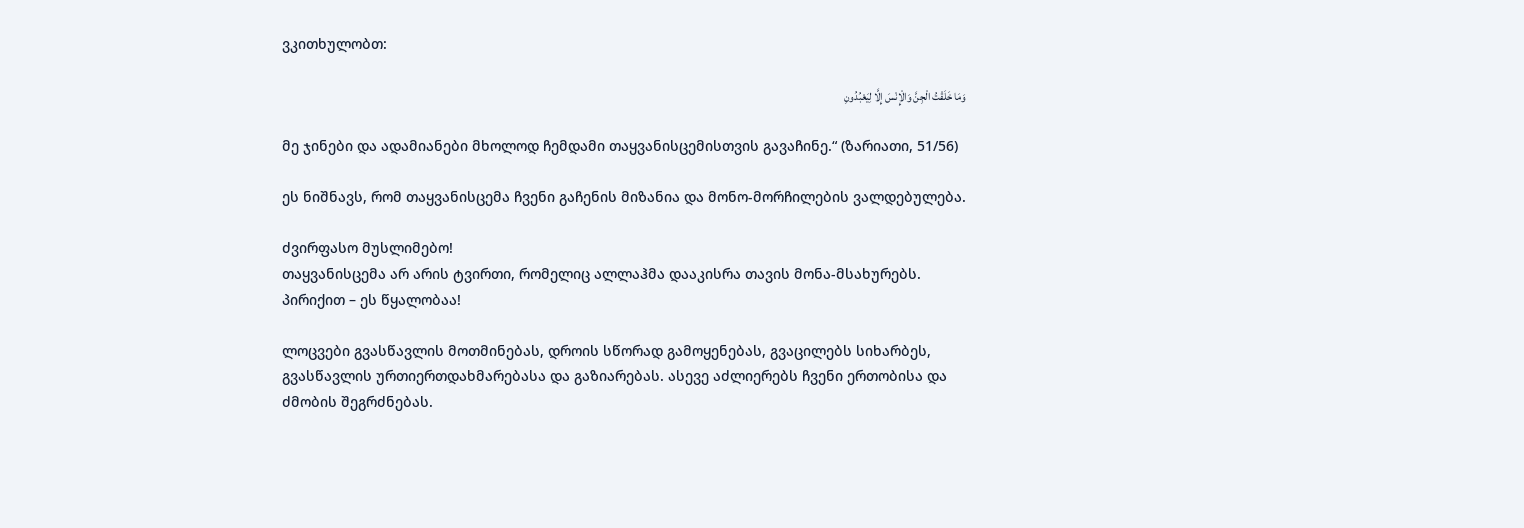ვკითხულობთ:

وَمَا خَلَقْتُ الْجِنَّ وَالْإِنْسَ إِلَّا لِيَعْبُدُونِ

მე ჯინები და ადამიანები მხოლოდ ჩემდამი თაყვანისცემისთვის გავაჩინე.“ (ზარიათი, 51/56)

ეს ნიშნავს, რომ თაყვანისცემა ჩვენი გაჩენის მიზანია და მონო-მორჩილების ვალდებულება.

ძვირფასო მუსლიმებო!
თაყვანისცემა არ არის ტვირთი, რომელიც ალლაჰმა დააკისრა თავის მონა-მსახურებს. პირიქით – ეს წყალობაა!

ლოცვები გვასწავლის მოთმინებას, დროის სწორად გამოყენებას, გვაცილებს სიხარბეს, გვასწავლის ურთიერთდახმარებასა და გაზიარებას. ასევე აძლიერებს ჩვენი ერთობისა და ძმობის შეგრძნებას.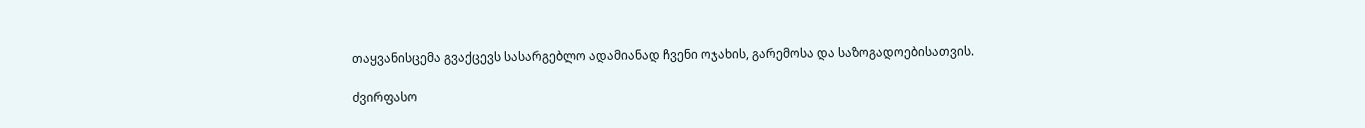თაყვანისცემა გვაქცევს სასარგებლო ადამიანად ჩვენი ოჯახის, გარემოსა და საზოგადოებისათვის.

ძვირფასო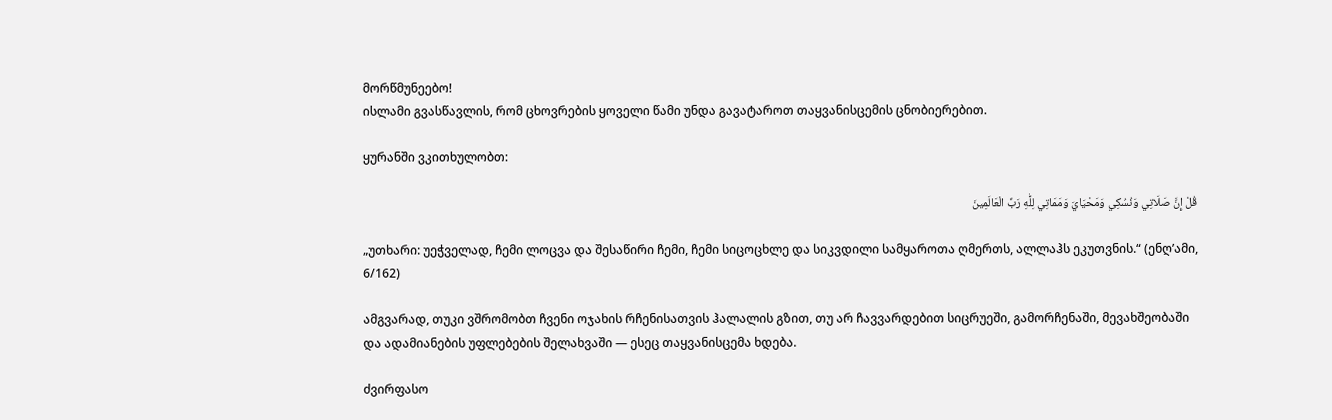მორწმუნეებო!
ისლამი გვასწავლის, რომ ცხოვრების ყოველი წამი უნდა გავატაროთ თაყვანისცემის ცნობიერებით.

ყურანში ვკითხულობთ:

قُلْ إِنَّ صَلَاتِي وَنُسُكِي وَمَحْيَايَ وَمَمَاتِي لِلّٰهِ رَبِّ الْعَالَمِينَ

„უთხარი: უეჭველად, ჩემი ლოცვა და შესაწირი ჩემი, ჩემი სიცოცხლე და სიკვდილი სამყაროთა ღმერთს, ალლაჰს ეკუთვნის.“ (ენღ’ამი, 6/162)

ამგვარად, თუკი ვშრომობთ ჩვენი ოჯახის რჩენისათვის ჰალალის გზით, თუ არ ჩავვარდებით სიცრუეში, გამორჩენაში, მევახშეობაში და ადამიანების უფლებების შელახვაში — ესეც თაყვანისცემა ხდება.

ძვირფასო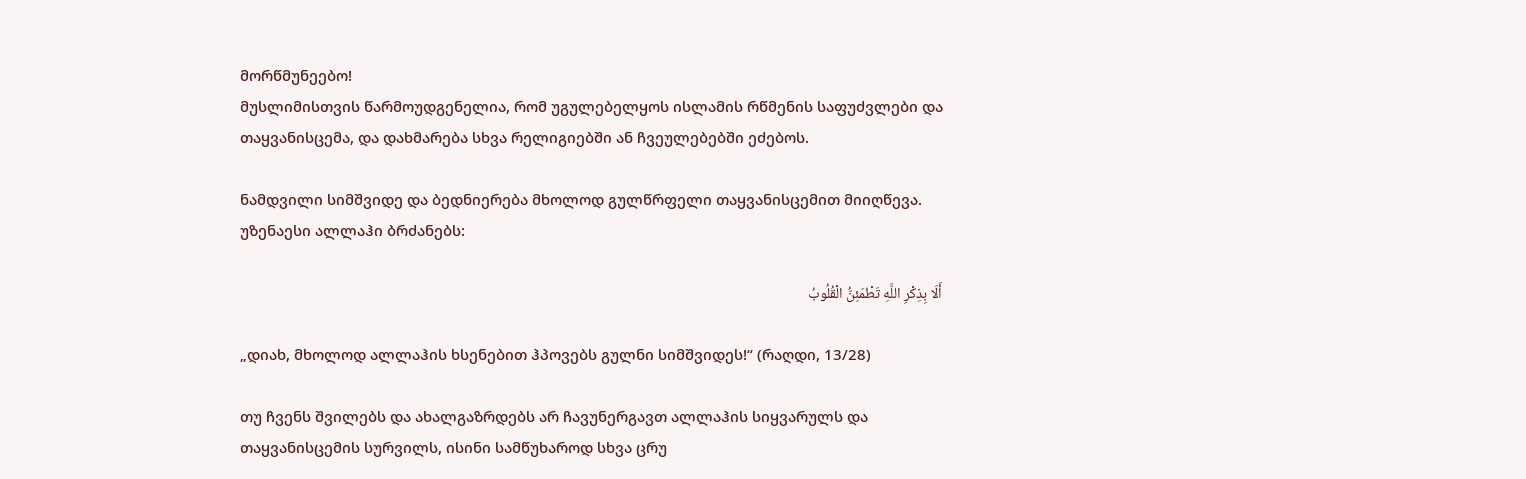მორწმუნეებო!
მუსლიმისთვის წარმოუდგენელია, რომ უგულებელყოს ისლამის რწმენის საფუძვლები და თაყვანისცემა, და დახმარება სხვა რელიგიებში ან ჩვეულებებში ეძებოს.

ნამდვილი სიმშვიდე და ბედნიერება მხოლოდ გულწრფელი თაყვანისცემით მიიღწევა. უზენაესი ალლაჰი ბრძანებს:

أَلَا بِذِكْرِ اللَّهِ تَطْمَئِنُّ الْقُلُوبُ

„დიახ, მხოლოდ ალლაჰის ხსენებით ჰპოვებს გულნი სიმშვიდეს!“ (რაღდი, 13/28)

თუ ჩვენს შვილებს და ახალგაზრდებს არ ჩავუნერგავთ ალლაჰის სიყვარულს და თაყვანისცემის სურვილს, ისინი სამწუხაროდ სხვა ცრუ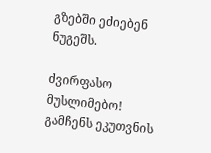გზებში ეძიებენ ნუგეშს.

ძვირფასო მუსლიმებო!
გამჩენს ეკუთვნის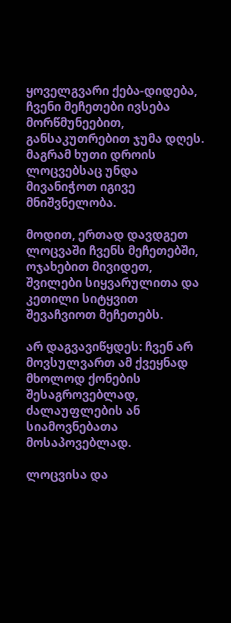ყოველგვარი ქება-დიდება, ჩვენი მეჩეთები ივსება მორწმუნეებით, განსაკუთრებით ჯუმა დღეს. მაგრამ ხუთი დროის ლოცვებსაც უნდა მივანიჭოთ იგივე მნიშვნელობა.

მოდით, ერთად დავდგეთ ლოცვაში ჩვენს მეჩეთებში, ოჯახებით მივიდეთ, შვილები სიყვარულითა და კეთილი სიტყვით შევაჩვიოთ მეჩეთებს.

არ დაგვავიწყდეს: ჩვენ არ მოვსულვართ ამ ქვეყნად მხოლოდ ქონების შესაგროვებლად, ძალაუფლების ან სიამოვნებათა მოსაპოვებლად.

ლოცვისა და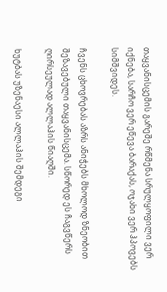თაყვანისცემის გარეშე რწმენა სრულყოფილი ვერ იქნება, სარჩო ვერ ეწევა ბარაქას, ოჯახი ვერ ჰპოვებს სიმშვიდეს.

ჩვენს ცხოვრებას აზრს ანიჭებს მხოლოდ ზნეობით შეზავებული თაყვანისცემა. სწორედ ეს ჩაგვწერს ღირსეულად ალლაჰის წიაღში.

ხუტბას უზენაესი ალლაჰის შემდეგი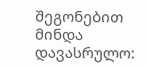შეგონებით მინდა დავასრულო: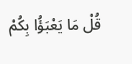قُلْ مَا يَعْبَؤُا بِكُمْ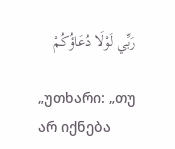رَبِّي لَوْلَا دُعَاؤُكُمْ

„უთხარი: „თუ არ იქნება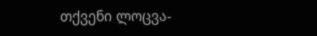თქვენი ლოცვა-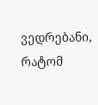ვედრებანი, რატომ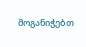მოგანიჭებთ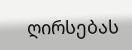ღირსებას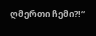ღმერთი ჩემი?!“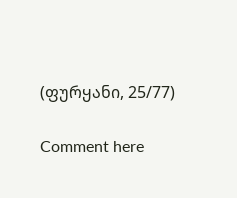(ფურყანი, 25/77)

Comment here